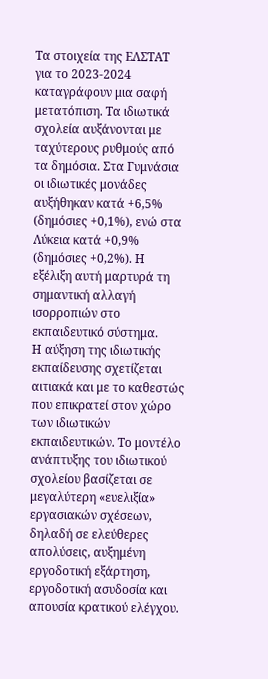Τα στοιχεία της ΕΛΣΤΑΤ για το 2023-2024 καταγράφουν μια σαφή μετατόπιση. Τα ιδιωτικά σχολεία αυξάνονται με ταχύτερους ρυθμούς από τα δημόσια. Στα Γυμνάσια οι ιδιωτικές μονάδες αυξήθηκαν κατά +6,5% (δημόσιες +0,1%), ενώ στα Λύκεια κατά +0,9% (δημόσιες +0,2%). Η εξέλιξη αυτή μαρτυρά τη σημαντική αλλαγή ισορροπιών στο εκπαιδευτικό σύστημα.
Η αύξηση της ιδιωτικής εκπαίδευσης σχετίζεται αιτιακά και με το καθεστώς που επικρατεί στον χώρο των ιδιωτικών εκπαιδευτικών. Το μοντέλο ανάπτυξης του ιδιωτικού σχολείου βασίζεται σε μεγαλύτερη «ευελιξία» εργασιακών σχέσεων, δηλαδή σε ελεύθερες απολύσεις, αυξημένη εργοδοτική εξάρτηση, εργοδοτική ασυδοσία και απουσία κρατικού ελέγχου.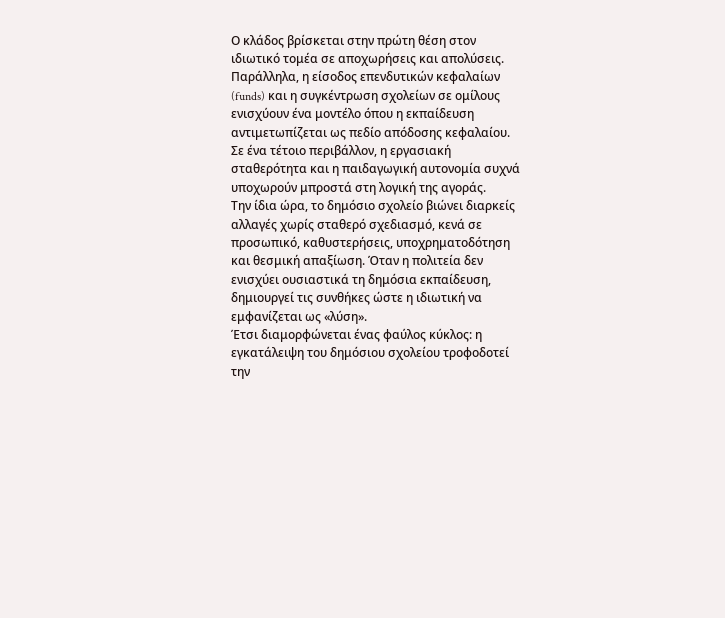Ο κλάδος βρίσκεται στην πρώτη θέση στον ιδιωτικό τομέα σε αποχωρήσεις και απολύσεις.
Παράλληλα, η είσοδος επενδυτικών κεφαλαίων (funds) και η συγκέντρωση σχολείων σε ομίλους ενισχύουν ένα μοντέλο όπου η εκπαίδευση αντιμετωπίζεται ως πεδίο απόδοσης κεφαλαίου. Σε ένα τέτοιο περιβάλλον, η εργασιακή σταθερότητα και η παιδαγωγική αυτονομία συχνά υποχωρούν μπροστά στη λογική της αγοράς.
Την ίδια ώρα, το δημόσιο σχολείο βιώνει διαρκείς αλλαγές χωρίς σταθερό σχεδιασμό, κενά σε προσωπικό, καθυστερήσεις, υποχρηματοδότηση και θεσμική απαξίωση. Όταν η πολιτεία δεν ενισχύει ουσιαστικά τη δημόσια εκπαίδευση, δημιουργεί τις συνθήκες ώστε η ιδιωτική να εμφανίζεται ως «λύση».
Έτσι διαμορφώνεται ένας φαύλος κύκλος: η εγκατάλειψη του δημόσιου σχολείου τροφοδοτεί την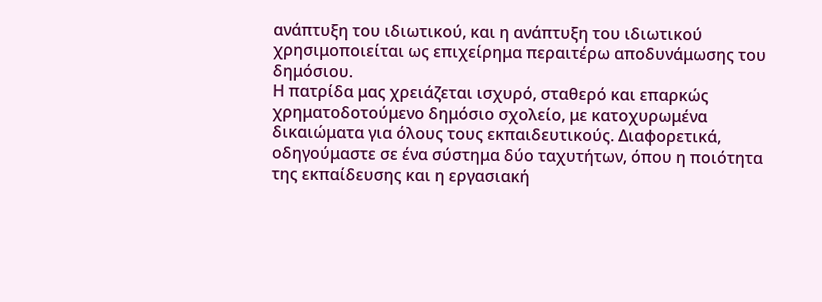ανάπτυξη του ιδιωτικού, και η ανάπτυξη του ιδιωτικού χρησιμοποιείται ως επιχείρημα περαιτέρω αποδυνάμωσης του δημόσιου.
Η πατρίδα μας χρειάζεται ισχυρό, σταθερό και επαρκώς χρηματοδοτούμενο δημόσιο σχολείο, με κατοχυρωμένα δικαιώματα για όλους τους εκπαιδευτικούς. Διαφορετικά, οδηγούμαστε σε ένα σύστημα δύο ταχυτήτων, όπου η ποιότητα της εκπαίδευσης και η εργασιακή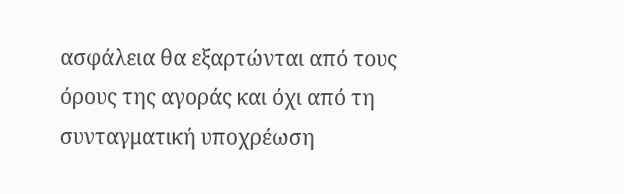ασφάλεια θα εξαρτώνται από τους όρους της αγοράς και όχι από τη συνταγματική υποχρέωση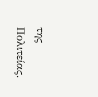της Πολιτείας.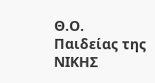Θ.Ο. Παιδείας της ΝΙΚΗΣ